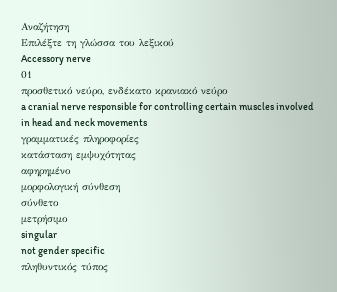Αναζήτηση
Επιλέξτε τη γλώσσα του λεξικού
Accessory nerve
01
προσθετικό νεύρο, ενδέκατο κρανιακό νεύρο
a cranial nerve responsible for controlling certain muscles involved in head and neck movements
γραμματικές πληροφορίες
κατάσταση εμψυχότητας
αφηρημένο
μορφολογική σύνθεση
σύνθετο
μετρήσιμο
singular
not gender specific
πληθυντικός τύπος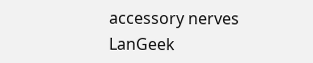accessory nerves
LanGeek